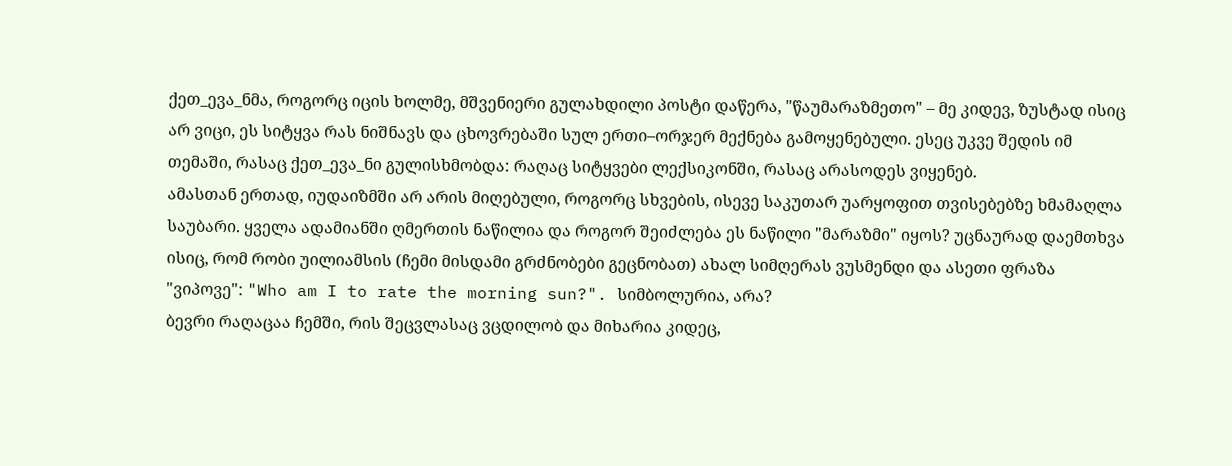ქეთ_ევა_ნმა, როგორც იცის ხოლმე, მშვენიერი გულახდილი პოსტი დაწერა, "წაუმარაზმეთო" – მე კიდევ, ზუსტად ისიც არ ვიცი, ეს სიტყვა რას ნიშნავს და ცხოვრებაში სულ ერთი–ორჯერ მექნება გამოყენებული. ესეც უკვე შედის იმ თემაში, რასაც ქეთ_ევა_ნი გულისხმობდა: რაღაც სიტყვები ლექსიკონში, რასაც არასოდეს ვიყენებ.
ამასთან ერთად, იუდაიზმში არ არის მიღებული, როგორც სხვების, ისევე საკუთარ უარყოფით თვისებებზე ხმამაღლა საუბარი. ყველა ადამიანში ღმერთის ნაწილია და როგორ შეიძლება ეს ნაწილი "მარაზმი" იყოს? უცნაურად დაემთხვა ისიც, რომ რობი უილიამსის (ჩემი მისდამი გრძნობები გეცნობათ) ახალ სიმღერას ვუსმენდი და ასეთი ფრაზა "ვიპოვე": "Who am I to rate the morning sun?". სიმბოლურია, არა?
ბევრი რაღაცაა ჩემში, რის შეცვლასაც ვცდილობ და მიხარია კიდეც,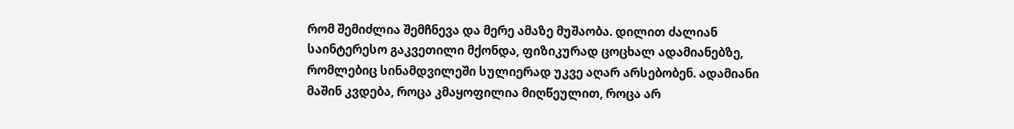რომ შემიძლია შემჩნევა და მერე ამაზე მუშაობა. დილით ძალიან საინტერესო გაკვეთილი მქონდა, ფიზიკურად ცოცხალ ადამიანებზე, რომლებიც სინამდვილეში სულიერად უკვე აღარ არსებობენ. ადამიანი მაშინ კვდება, როცა კმაყოფილია მიღწეულით, როცა არ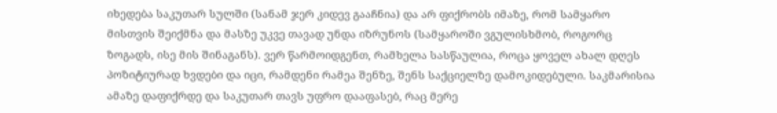იხედება საკუთარ სულში (სანამ ჯერ კიდევ გააჩნია) და არ ფიქრობს იმაზე, რომ სამყარო მისთვის შეიქმნა და მასზე უკვე თავად უნდა იზრუნოს (სამყაროში ვგულისხმობ, როგორც ზოგადს, ისე მის შინაგანს). ვერ წარმოიდგენთ, რამხელა სასწაულია, როცა ყოველ ახალ დღეს პოზიტიურად ხვდები და იცი, რამდენი რამეა შენზე, შენს საქციელზე დამოკიდებული. საკმარისია ამაზე დაფიქრდე და საკუთარ თავს უფრო დააფასებ, რაც მერე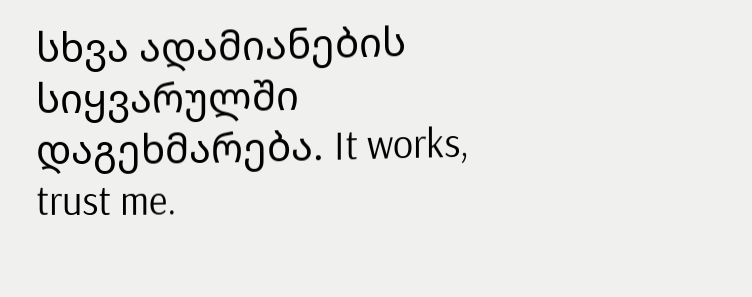სხვა ადამიანების სიყვარულში დაგეხმარება. It works, trust me.